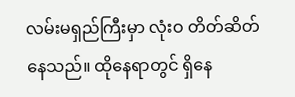လမ်းမရှည်ကြီးမှာ လုံးဝ တိတ်ဆိတ်နေသည်။ ထိုနေရာတွင် ရှိနေ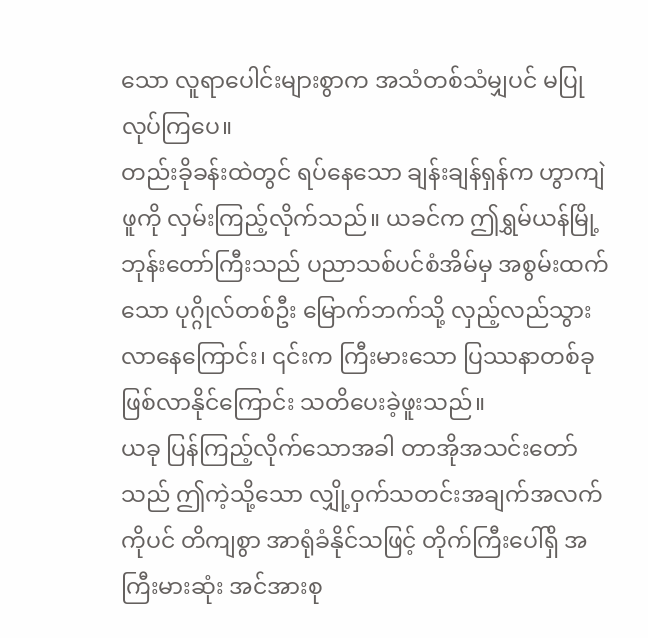သော လူရာပေါင်းများစွာက အသံတစ်သံမျှပင် မပြုလုပ်ကြပေ။
တည်းခိုခန်းထဲတွင် ရပ်နေသော ချန်းချန်ရှန်က ဟွာကျဲဖူကို လှမ်းကြည့်လိုက်သည်။ ယခင်က ဤရွှမ်ယန်မြို့ ဘုန်းတော်ကြီးသည် ပညာသစ်ပင်စံအိမ်မှ အစွမ်းထက်သော ပုဂ္ဂိုလ်တစ်ဦး မြောက်ဘက်သို့ လှည့်လည်သွားလာနေကြောင်း၊ ၎င်းက ကြီးမားသော ပြဿနာတစ်ခု ဖြစ်လာနိုင်ကြောင်း သတိပေးခဲ့ဖူးသည်။
ယခု ပြန်ကြည့်လိုက်သောအခါ တာအိုအသင်းတော်သည် ဤကဲ့သို့သော လျှို့ဝှက်သတင်းအချက်အလက်ကိုပင် တိကျစွာ အာရုံခံနိုင်သဖြင့် တိုက်ကြီးပေါ်ရှိ အကြီးမားဆုံး အင်အားစု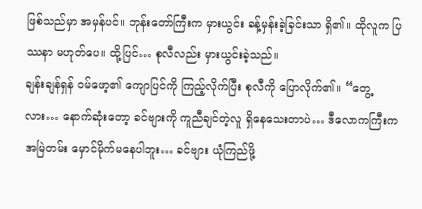ဖြစ်သည်မှာ အမှန်ပင်။ ဘုန်းတော်ကြီးက မှားယွင်း ခန့်မှန်းခဲ့ခြင်းသာ ရှိ၏။ ထိုလူက ပြဿနာ မဟုတ်ပေ။ ထို့ပြင်… စုလီလည်း မှားယွင်းခဲ့သည်။
ချန်းချန်ရှန် ဝမ်ဖော့၏ ကျောပြင်ကို ကြည့်လိုက်ပြီး စုလီကို ပြောလိုက်၏။ “တွေ့လား… နောက်ဆုံးတော့ ခင်ဗျားကို ကူညီချင်တဲ့လူ ရှိနေသေးတာပဲ… ဒီလောကကြီးက အမြဲတမ်း မှောင်မိုက်မနေပါဘူး… ခင်ဗျား ယုံကြည်ဖို့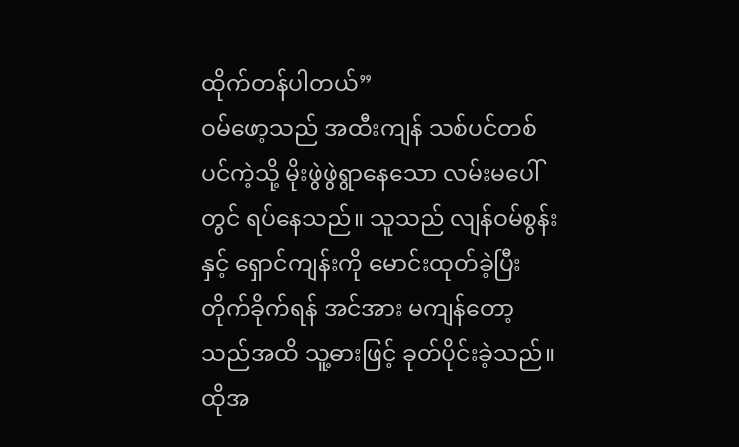ထိုက်တန်ပါတယ်”
ဝမ်ဖော့သည် အထီးကျန် သစ်ပင်တစ်ပင်ကဲ့သို့ မိုးဖွဲဖွဲရွာနေသော လမ်းမပေါ်တွင် ရပ်နေသည်။ သူသည် လျန်ဝမ်စွန်းနှင့် ရှောင်ကျန်းကို မောင်းထုတ်ခဲ့ပြီး တိုက်ခိုက်ရန် အင်အား မကျန်တော့သည်အထိ သူ့ဓားဖြင့် ခုတ်ပိုင်းခဲ့သည်။ ထိုအ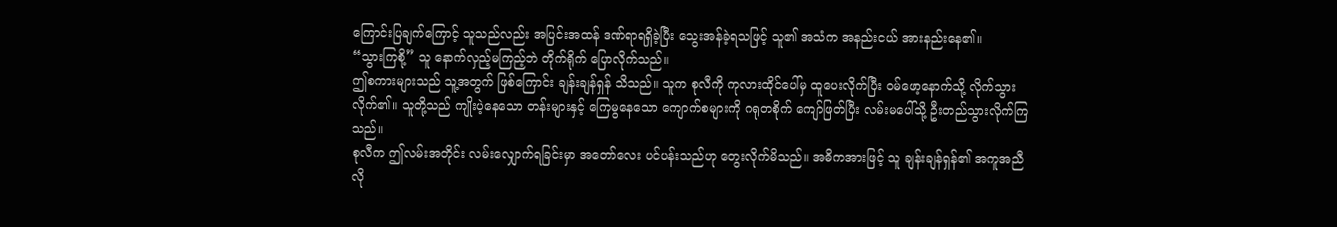ကြောင်းပြချက်ကြောင့် သူသည်လည်း အပြင်းအထန် ဒဏ်ရာရရှိခဲ့ပြီး သွေးအန်ခဲ့ရသဖြင့် သူ၏ အသံက အနည်းငယ် အားနည်းနေ၏။
“သွားကြစို့” သူ နောက်လှည့်မကြည့်ဘဲ တိုက်ရိုက် ပြောလိုက်သည်။
ဤစကားများသည် သူ့အတွက် ဖြစ်ကြောင်း ချန်းချန်ရှန် သိသည်။ သူက စုလီကို ကုလားထိုင်ပေါ်မှ ထူပေးလိုက်ပြီး ဝမ်ဖော့နောက်သို့ လိုက်သွားလိုက်၏။ သူတို့သည် ကျိုးပဲ့နေသော တန်းများနှင့် ကြေမွနေသော ကျောက်စများကို ဂရုတစိုက် ကျော်ဖြတ်ပြီး လမ်းမပေါ်သို့ ဦးတည်သွားလိုက်ကြသည်။
စုလီက ဤလမ်းအတိုင်း လမ်းလျှောက်ရခြင်းမှာ အတော်လေး ပင်ပန်းသည်ဟု တွေးလိုက်မိသည်။ အဓိကအားဖြင့် သူ ချန်းချန်ရှန်၏ အကူအညီ လို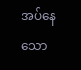အပ်နေသော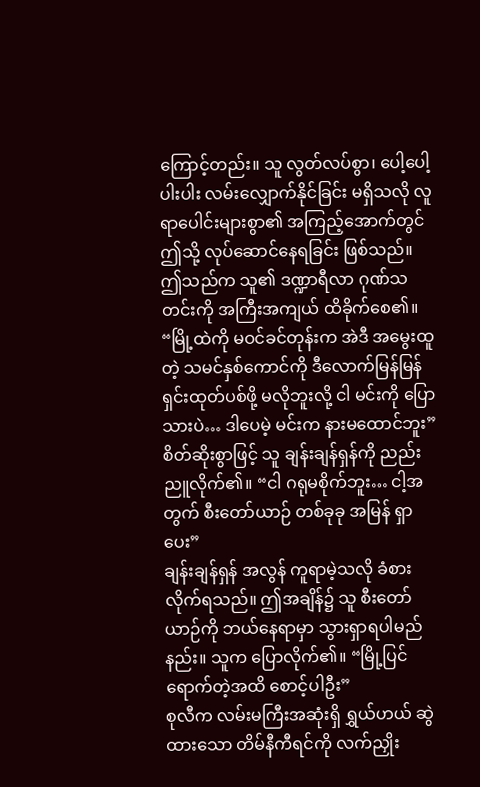ကြောင့်တည်း။ သူ လွတ်လပ်စွာ၊ ပေါ့ပေါ့ပါးပါး လမ်းလျှောက်နိုင်ခြင်း မရှိသလို လူရာပေါင်းများစွာ၏ အကြည့်အောက်တွင် ဤသို့ လုပ်ဆောင်နေရခြင်း ဖြစ်သည်။ ဤသည်က သူ၏ ဒဏ္ဍာရီလာ ဂုဏ်သတင်းကို အကြီးအကျယ် ထိခိုက်စေ၏။
“မြို့ထဲကို မဝင်ခင်တုန်းက အဲဒီ အမွေးထူတဲ့ သမင်နှစ်ကောင်ကို ဒီလောက်မြန်မြန် ရှင်းထုတ်ပစ်ဖို့ မလိုဘူးလို့ ငါ မင်းကို ပြောသားပဲ… ဒါပေမဲ့ မင်းက နားမထောင်ဘူး”
စိတ်ဆိုးစွာဖြင့် သူ ချန်းချန်ရှန်ကို ညည်းညူလိုက်၏။ “ငါ ဂရုမစိုက်ဘူး… ငါ့အတွက် စီးတော်ယာဉ် တစ်ခုခု အမြန် ရှာပေး”
ချန်းချန်ရှန် အလွန် ကူရာမဲ့သလို ခံစားလိုက်ရသည်။ ဤအချိန်၌ သူ စီးတော်ယာဉ်ကို ဘယ်နေရာမှာ သွားရှာရပါမည်နည်း။ သူက ပြောလိုက်၏။ “မြို့ပြင် ရောက်တဲ့အထိ စောင့်ပါဦး”
စုလီက လမ်းမကြီးအဆုံးရှိ ရွှယ်ဟယ် ဆွဲထားသော တိမ်နီကီရင်ကို လက်ညှိုး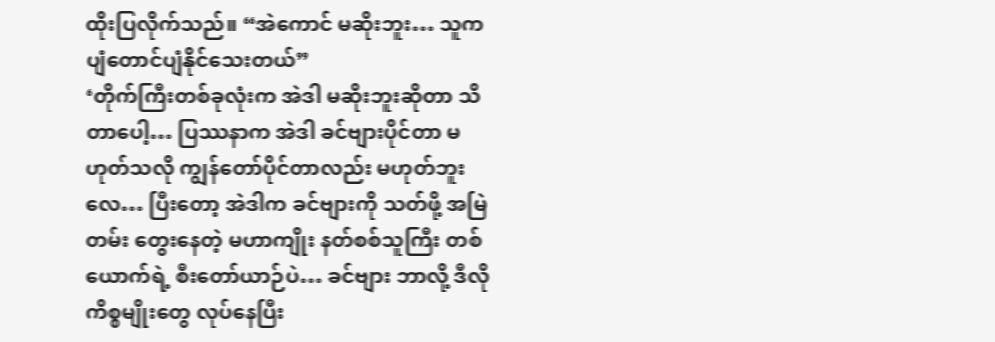ထိုးပြလိုက်သည်။ “အဲကောင် မဆိုးဘူး… သူက ပျံတောင်ပျံနိုင်သေးတယ်”
‘တိုက်ကြီးတစ်ခုလုံးက အဲဒါ မဆိုးဘူးဆိုတာ သိတာပေါ့… ပြဿနာက အဲဒါ ခင်ဗျားပိုင်တာ မဟုတ်သလို ကျွန်တော်ပိုင်တာလည်း မဟုတ်ဘူးလေ… ပြီးတော့ အဲဒါက ခင်ဗျားကို သတ်ဖို့ အမြဲတမ်း တွေးနေတဲ့ မဟာကျိုး နတ်စစ်သူကြီး တစ်ယောက်ရဲ့ စီးတော်ယာဉ်ပဲ… ခင်ဗျား ဘာလို့ ဒီလိုကိစ္စမျိုးတွေ လုပ်နေပြီး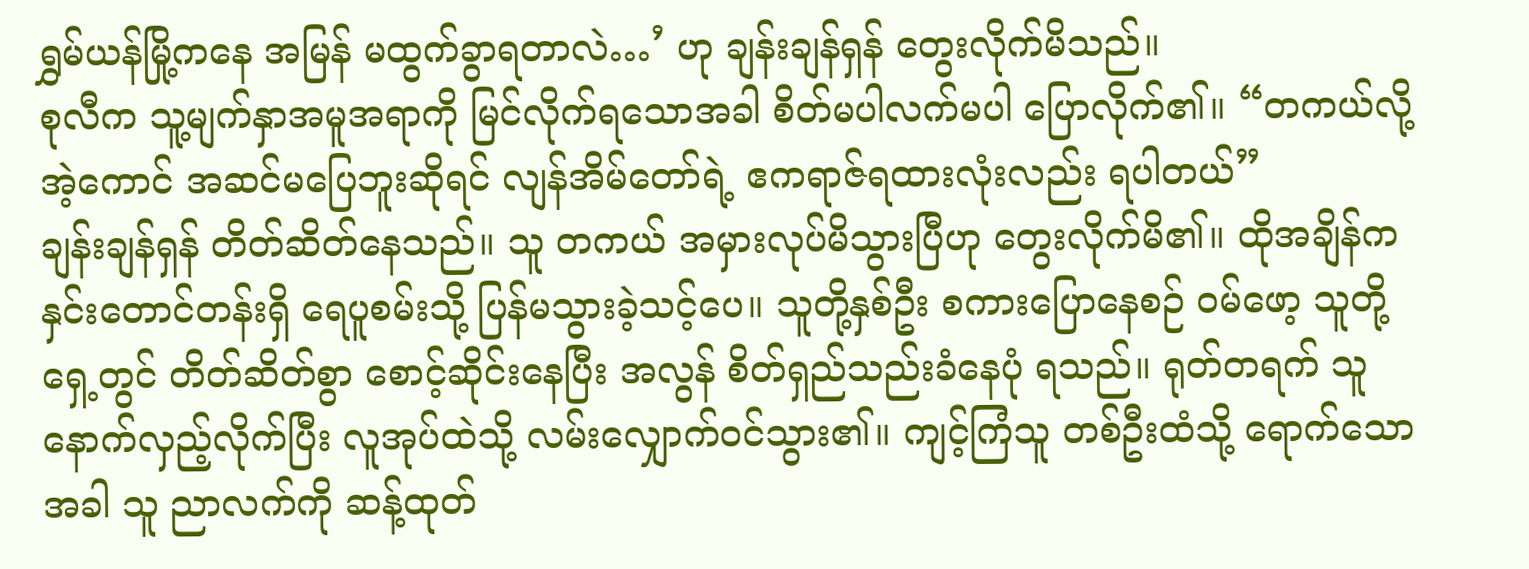ရွှမ်ယန်မြို့ကနေ အမြန် မထွက်ခွာရတာလဲ…’ ဟု ချန်းချန်ရှန် တွေးလိုက်မိသည်။
စုလီက သူ့မျက်နှာအမူအရာကို မြင်လိုက်ရသောအခါ စိတ်မပါလက်မပါ ပြောလိုက်၏။ “တကယ်လို့ အဲ့ကောင် အဆင်မပြေဘူးဆိုရင် လျန်အိမ်တော်ရဲ့ ဧကရာဇ်ရထားလုံးလည်း ရပါတယ်”
ချန်းချန်ရှန် တိတ်ဆိတ်နေသည်။ သူ တကယ် အမှားလုပ်မိသွားပြီဟု တွေးလိုက်မိ၏။ ထိုအချိန်က နှင်းတောင်တန်းရှိ ရေပူစမ်းသို့ ပြန်မသွားခဲ့သင့်ပေ။ သူတို့နှစ်ဦး စကားပြောနေစဉ် ဝမ်ဖော့ သူတို့ရှေ့တွင် တိတ်ဆိတ်စွာ စောင့်ဆိုင်းနေပြီး အလွန် စိတ်ရှည်သည်းခံနေပုံ ရသည်။ ရုတ်တရက် သူ နောက်လှည့်လိုက်ပြီး လူအုပ်ထဲသို့ လမ်းလျှောက်ဝင်သွား၏။ ကျင့်ကြံသူ တစ်ဦးထံသို့ ရောက်သောအခါ သူ ညာလက်ကို ဆန့်ထုတ်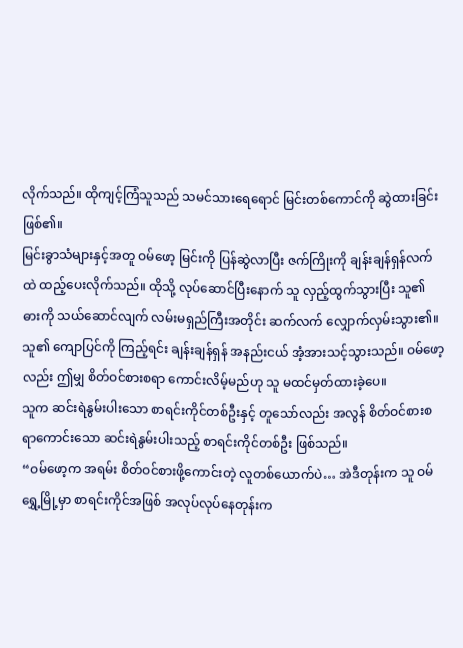လိုက်သည်။ ထိုကျင့်ကြံသူသည် သမင်သားရေရောင် မြင်းတစ်ကောင်ကို ဆွဲထားခြင်း ဖြစ်၏။
မြင်းခွာသံများနှင့်အတူ ဝမ်ဖော့ မြင်းကို ပြန်ဆွဲလာပြီး ဇက်ကြိုးကို ချန်းချန်ရှန်လက်ထဲ ထည့်ပေးလိုက်သည်။ ထိုသို့ လုပ်ဆောင်ပြီးနောက် သူ လှည့်ထွက်သွားပြီး သူ၏ ဓားကို သယ်ဆောင်လျက် လမ်းမရှည်ကြီးအတိုင်း ဆက်လက် လျှောက်လှမ်းသွား၏။ သူ၏ ကျောပြင်ကို ကြည့်ရင်း ချန်းချန်ရှန် အနည်းငယ် အံ့အားသင့်သွားသည်။ ဝမ်ဖော့လည်း ဤမျှ စိတ်ဝင်စားစရာ ကောင်းလိမ့်မည်ဟု သူ မထင်မှတ်ထားခဲ့ပေ။
သူက ဆင်းရဲနွမ်းပါးသော စာရင်းကိုင်တစ်ဦးနှင့် တူသော်လည်း အလွန် စိတ်ဝင်စားစရာကောင်းသော ဆင်းရဲနွမ်းပါးသည့် စာရင်းကိုင်တစ်ဦး ဖြစ်သည်။
“ဝမ်ဖော့က အရမ်း စိတ်ဝင်စားဖို့ကောင်းတဲ့ လူတစ်ယောက်ပဲ… အဲဒီတုန်းက သူ ဝမ်ရွှေ့မြို့မှာ စာရင်းကိုင်အဖြစ် အလုပ်လုပ်နေတုန်းက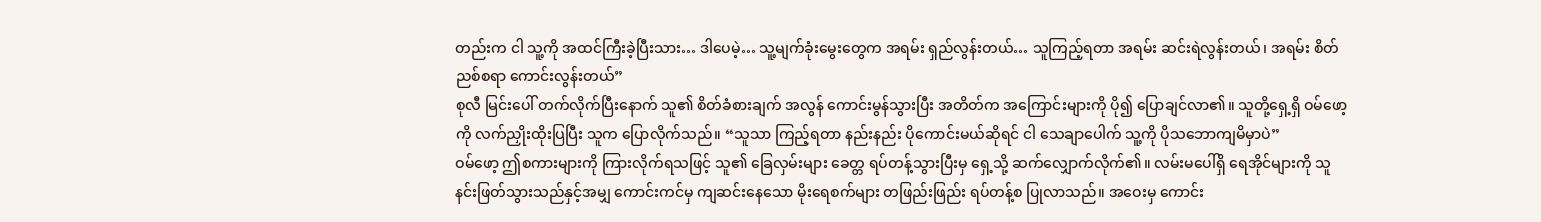တည်းက ငါ သူ့ကို အထင်ကြီးခဲ့ပြီးသား… ဒါပေမဲ့… သူ့မျက်ခုံးမွေးတွေက အရမ်း ရှည်လွန်းတယ်… သူကြည့်ရတာ အရမ်း ဆင်းရဲလွန်းတယ်၊ အရမ်း စိတ်ညစ်စရာ ကောင်းလွန်းတယ်”
စုလီ မြင်းပေါ် တက်လိုက်ပြီးနောက် သူ၏ စိတ်ခံစားချက် အလွန် ကောင်းမွန်သွားပြီး အတိတ်က အကြောင်းများကို ပို၍ ပြောချင်လာ၏။ သူတို့ရှေ့ရှိ ဝမ်ဖော့ကို လက်ညှိုးထိုးပြပြီး သူက ပြောလိုက်သည်။ “သူသာ ကြည့်ရတာ နည်းနည်း ပိုကောင်းမယ်ဆိုရင် ငါ သေချာပေါက် သူ့ကို ပိုသဘောကျမိမှာပဲ”
ဝမ်ဖော့ ဤစကားများကို ကြားလိုက်ရသဖြင့် သူ၏ ခြေလှမ်းများ ခေတ္တ ရပ်တန့်သွားပြီးမှ ရှေ့သို့ ဆက်လျှောက်လိုက်၏။ လမ်းမပေါ်ရှိ ရေအိုင်များကို သူ နင်းဖြတ်သွားသည်နှင့်အမျှ ကောင်းကင်မှ ကျဆင်းနေသော မိုးရေစက်များ တဖြည်းဖြည်း ရပ်တန့်စ ပြုလာသည်။ အဝေးမှ ကောင်း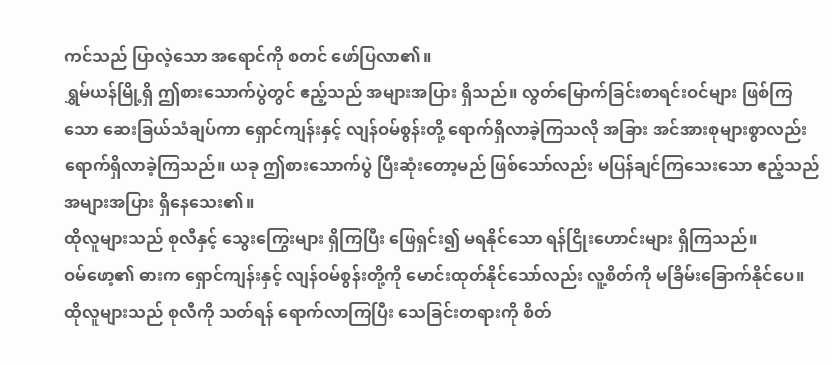ကင်သည် ပြာလဲ့သော အရောင်ကို စတင် ဖော်ပြလာ၏။
ရွှမ်ယန်မြို့ရှိ ဤစားသောက်ပွဲတွင် ဧည့်သည် အများအပြား ရှိသည်။ လွတ်မြောက်ခြင်းစာရင်းဝင်များ ဖြစ်ကြသော ဆေးခြယ်သံချပ်ကာ ရှောင်ကျန်းနှင့် လျန်ဝမ်စွန်းတို့ ရောက်ရှိလာခဲ့ကြသလို အခြား အင်အားစုများစွာလည်း ရောက်ရှိလာခဲ့ကြသည်။ ယခု ဤစားသောက်ပွဲ ပြီးဆုံးတော့မည် ဖြစ်သော်လည်း မပြန်ချင်ကြသေးသော ဧည့်သည် အများအပြား ရှိနေသေး၏။
ထိုလူများသည် စုလီနှင့် သွေးကြွေးများ ရှိကြပြီး ဖြေရှင်း၍ မရနိုင်သော ရန်ငြိုးဟောင်းများ ရှိကြသည်။
ဝမ်ဖော့၏ ဓားက ရှောင်ကျန်းနှင့် လျန်ဝမ်စွန်းတို့ကို မောင်းထုတ်နိုင်သော်လည်း လူ့စိတ်ကို မခြိမ်းခြောက်နိုင်ပေ။ ထိုလူများသည် စုလီကို သတ်ရန် ရောက်လာကြပြီး သေခြင်းတရားကို စိတ်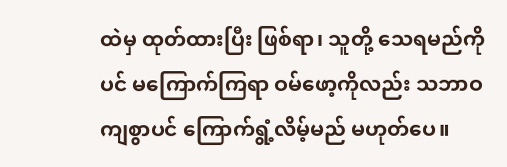ထဲမှ ထုတ်ထားပြီး ဖြစ်ရာ၊ သူတို့ သေရမည်ကိုပင် မကြောက်ကြရာ ဝမ်ဖော့ကိုလည်း သဘာဝကျစွာပင် ကြောက်ရွံ့လိမ့်မည် မဟုတ်ပေ။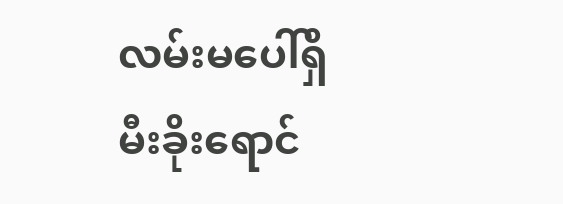လမ်းမပေါ်ရှိ မီးခိုးရောင်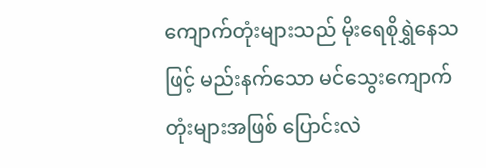ကျောက်တုံးများသည် မိုးရေစိုရွှဲနေသဖြင့် မည်းနက်သော မင်သွေးကျောက်တုံးများအဖြစ် ပြောင်းလဲ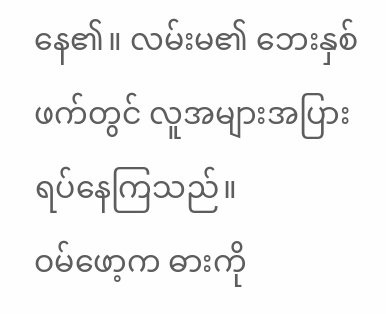နေ၏။ လမ်းမ၏ ဘေးနှစ်ဖက်တွင် လူအများအပြား ရပ်နေကြသည်။
ဝမ်ဖော့က ဓားကို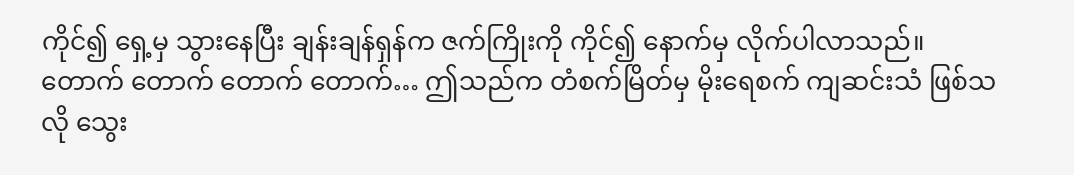ကိုင်၍ ရှေ့မှ သွားနေပြီး ချန်းချန်ရှန်က ဇက်ကြိုးကို ကိုင်၍ နောက်မှ လိုက်ပါလာသည်။ တောက် တောက် တောက် တောက်… ဤသည်က တံစက်မြိတ်မှ မိုးရေစက် ကျဆင်းသံ ဖြစ်သလို သွေး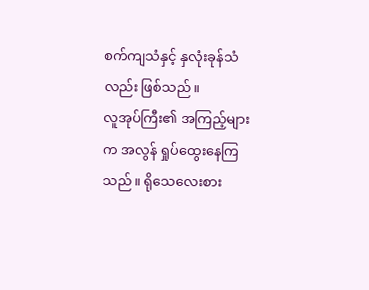စက်ကျသံနှင့် နှလုံးခုန်သံလည်း ဖြစ်သည်။
လူအုပ်ကြီး၏ အကြည့်များက အလွန် ရှုပ်ထွေးနေကြသည်။ ရိုသေလေးစား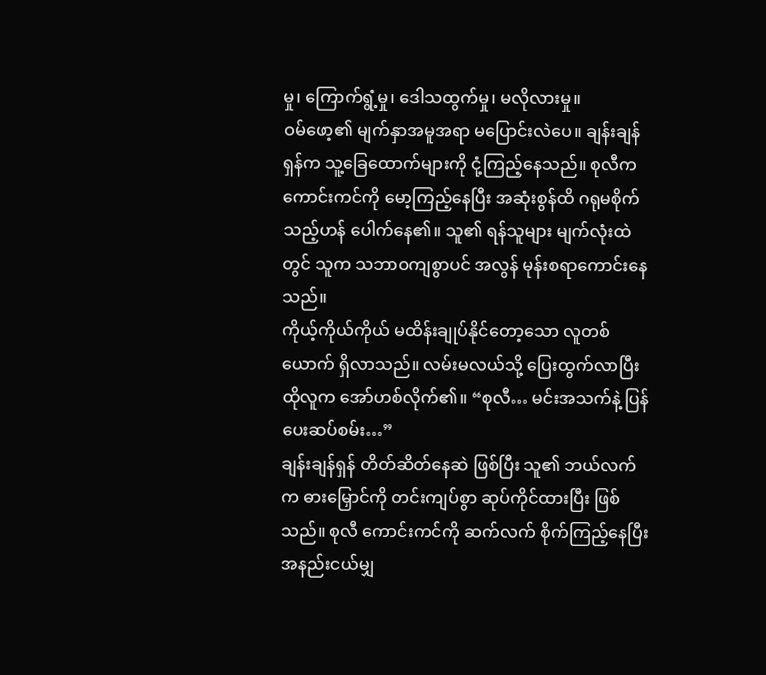မှု၊ ကြောက်ရွံ့မှု၊ ဒေါသထွက်မှု၊ မလိုလားမှု။
ဝမ်ဖော့၏ မျက်နှာအမူအရာ မပြောင်းလဲပေ။ ချန်းချန်ရှန်က သူ့ခြေထောက်များကို ငုံ့ကြည့်နေသည်။ စုလီက ကောင်းကင်ကို မော့ကြည့်နေပြီး အဆုံးစွန်ထိ ဂရုမစိုက်သည့်ဟန် ပေါက်နေ၏။ သူ၏ ရန်သူများ မျက်လုံးထဲတွင် သူက သဘာဝကျစွာပင် အလွန် မုန်းစရာကောင်းနေသည်။
ကိုယ့်ကိုယ်ကိုယ် မထိန်းချုပ်နိုင်တော့သော လူတစ်ယောက် ရှိလာသည်။ လမ်းမလယ်သို့ ပြေးထွက်လာပြီး ထိုလူက အော်ဟစ်လိုက်၏။ “စုလီ… မင်းအသက်နဲ့ ပြန်ပေးဆပ်စမ်း…”
ချန်းချန်ရှန် တိတ်ဆိတ်နေဆဲ ဖြစ်ပြီး သူ၏ ဘယ်လက်က ဓားမြှောင်ကို တင်းကျပ်စွာ ဆုပ်ကိုင်ထားပြီး ဖြစ်သည်။ စုလီ ကောင်းကင်ကို ဆက်လက် စိုက်ကြည့်နေပြီး အနည်းငယ်မျှ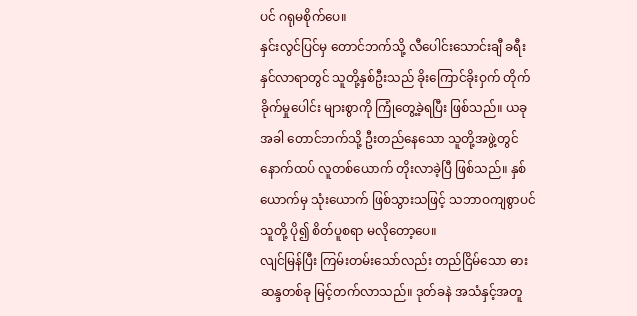ပင် ဂရုမစိုက်ပေ။
နှင်းလွင်ပြင်မှ တောင်ဘက်သို့ လီပေါင်းသောင်းချီ ခရီးနှင်လာရာတွင် သူတို့နှစ်ဦးသည် ခိုးကြောင်ခိုးဝှက် တိုက်ခိုက်မှုပေါင်း များစွာကို ကြုံတွေ့ခဲ့ရပြီး ဖြစ်သည်။ ယခုအခါ တောင်ဘက်သို့ ဦးတည်နေသော သူတို့အဖွဲ့တွင် နောက်ထပ် လူတစ်ယောက် တိုးလာခဲ့ပြီ ဖြစ်သည်။ နှစ်ယောက်မှ သုံးယောက် ဖြစ်သွားသဖြင့် သဘာဝကျစွာပင် သူတို့ ပို၍ စိတ်ပူစရာ မလိုတော့ပေ။
လျင်မြန်ပြီး ကြမ်းတမ်းသော်လည်း တည်ငြိမ်သော ဓားဆန္ဒတစ်ခု မြင့်တက်လာသည်။ ဒုတ်ခနဲ အသံနှင့်အတူ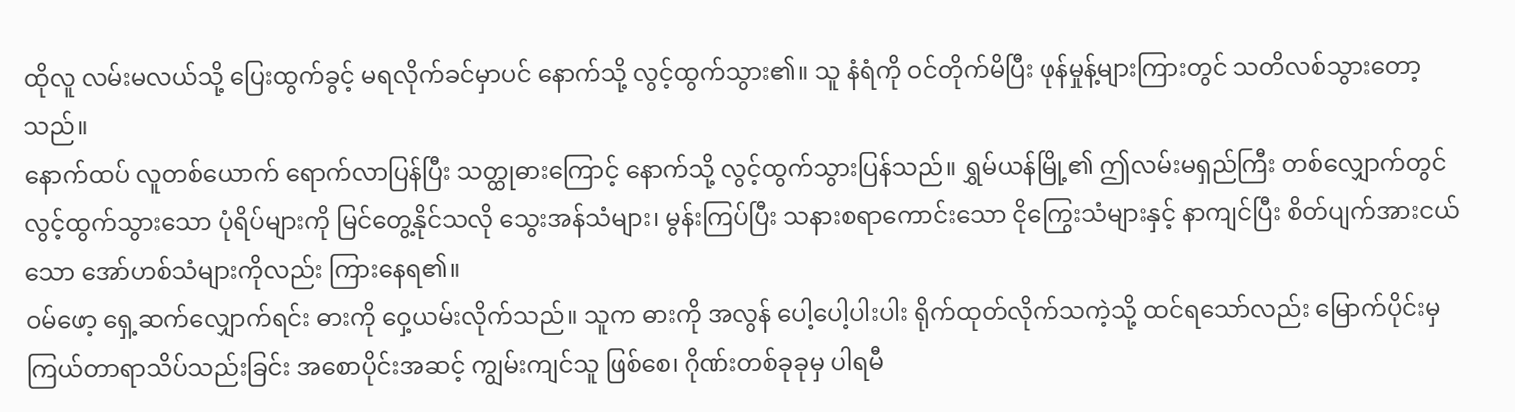ထိုလူ လမ်းမလယ်သို့ ပြေးထွက်ခွင့် မရလိုက်ခင်မှာပင် နောက်သို့ လွင့်ထွက်သွား၏။ သူ နံရံကို ဝင်တိုက်မိပြီး ဖုန်မှုန့်များကြားတွင် သတိလစ်သွားတော့သည်။
နောက်ထပ် လူတစ်ယောက် ရောက်လာပြန်ပြီး သတ္ထုဓားကြောင့် နောက်သို့ လွင့်ထွက်သွားပြန်သည်။ ရွှမ်ယန်မြို့၏ ဤလမ်းမရှည်ကြီး တစ်လျှောက်တွင် လွင့်ထွက်သွားသော ပုံရိပ်များကို မြင်တွေ့နိုင်သလို သွေးအန်သံများ၊ မွန်းကြပ်ပြီး သနားစရာကောင်းသော ငိုကြွေးသံများနှင့် နာကျင်ပြီး စိတ်ပျက်အားငယ်သော အော်ဟစ်သံများကိုလည်း ကြားနေရ၏။
ဝမ်ဖော့ ရှေ့ဆက်လျှောက်ရင်း ဓားကို ဝှေ့ယမ်းလိုက်သည်။ သူက ဓားကို အလွန် ပေါ့ပေါ့ပါးပါး ရိုက်ထုတ်လိုက်သကဲ့သို့ ထင်ရသော်လည်း မြောက်ပိုင်းမှ ကြယ်တာရာသိပ်သည်းခြင်း အစောပိုင်းအဆင့် ကျွမ်းကျင်သူ ဖြစ်စေ၊ ဂိုဏ်းတစ်ခုခုမှ ပါရမီ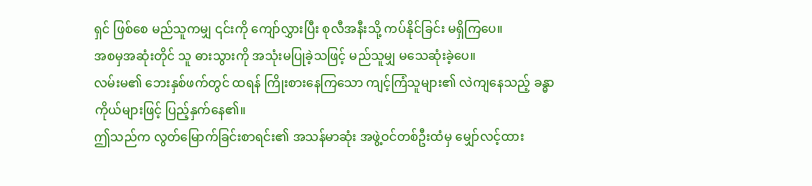ရှင် ဖြစ်စေ မည်သူကမျှ ၎င်းကို ကျော်လွှားပြီး စုလီအနီးသို့ ကပ်နိုင်ခြင်း မရှိကြပေ။
အစမှအဆုံးတိုင် သူ ဓားသွားကို အသုံးမပြုခဲ့သဖြင့် မည်သူမျှ မသေဆုံးခဲ့ပေ။
လမ်းမ၏ ဘေးနှစ်ဖက်တွင် ထရန် ကြိုးစားနေကြသော ကျင့်ကြံသူများ၏ လဲကျနေသည့် ခန္ဓာကိုယ်များဖြင့် ပြည့်နှက်နေ၏။
ဤသည်က လွတ်မြောက်ခြင်းစာရင်း၏ အသန်မာဆုံး အဖွဲ့ဝင်တစ်ဦးထံမှ မျှော်လင့်ထား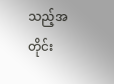သည့်အတိုင်း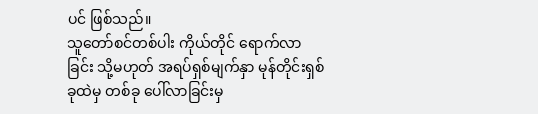ပင် ဖြစ်သည်။
သူတော်စင်တစ်ပါး ကိုယ်တိုင် ရောက်လာခြင်း သို့မဟုတ် အရပ်ရှစ်မျက်နှာ မုန်တိုင်းရှစ်ခုထဲမှ တစ်ခု ပေါ်လာခြင်းမှ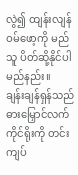လွဲ၍ ထျန်းလျန်ဝမ်ဖော့ကို မည်သူ ပိတ်ဆို့နိုင်ပါမည်နည်း။
ချန်းချန်ရှန်သည် ဓားမြှောင်လက်ကိုင်ရိုးကို တင်းကျပ်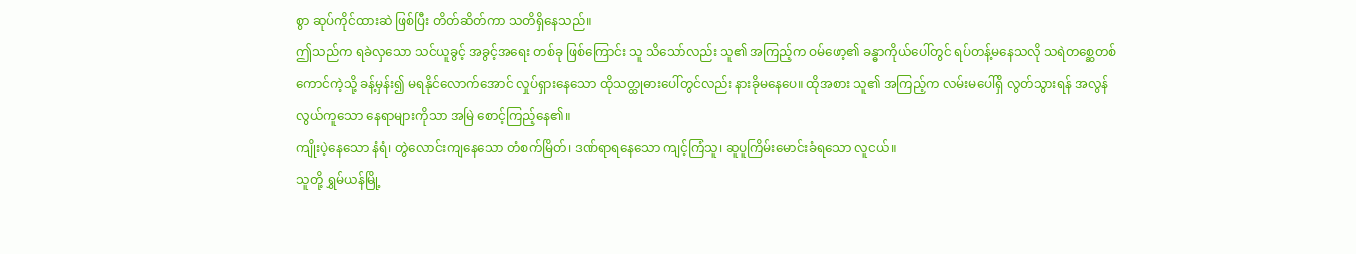စွာ ဆုပ်ကိုင်ထားဆဲ ဖြစ်ပြီး တိတ်ဆိတ်ကာ သတိရှိနေသည်။
ဤသည်က ရခဲလှသော သင်ယူခွင့် အခွင့်အရေး တစ်ခု ဖြစ်ကြောင်း သူ သိသော်လည်း သူ၏ အကြည့်က ဝမ်ဖော့၏ ခန္ဓာကိုယ်ပေါ်တွင် ရပ်တန့်မနေသလို သရဲတစ္ဆေတစ်ကောင်ကဲ့သို့ ခန့်မှန်း၍ မရနိုင်လောက်အောင် လှုပ်ရှားနေသော ထိုသတ္ထုဓားပေါ်တွင်လည်း နားခိုမနေပေ။ ထိုအစား သူ၏ အကြည့်က လမ်းမပေါ်ရှိ လွတ်သွားရန် အလွန် လွယ်ကူသော နေရာများကိုသာ အမြဲ စောင့်ကြည့်နေ၏။
ကျိုးပဲ့နေသော နံရံ၊ တွဲလောင်းကျနေသော တံစက်မြိတ်၊ ဒဏ်ရာရနေသော ကျင့်ကြံသူ၊ ဆူပူကြိမ်းမောင်းခံရသော လူငယ်။
သူတို့ ရွှမ်ယန်မြို့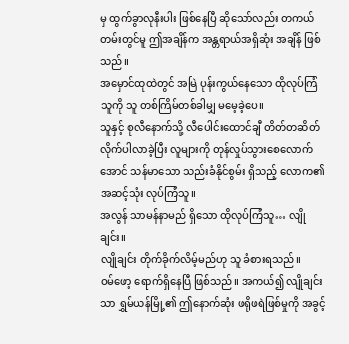မှ ထွက်ခွာလုနီးပါး ဖြစ်နေပြီ ဆိုသော်လည်း တကယ်တမ်းတွင်မူ ဤအချိန်က အန္တရာယ်အရှိဆုံး အချိန် ဖြစ်သည်။
အမှောင်ထုထဲတွင် အမြဲ ပုန်းကွယ်နေသော ထိုလုပ်ကြံသူကို သူ တစ်ကြိမ်တစ်ခါမျှ မမေ့ခဲ့ပေ။
သူနှင့် စုလီနောက်သို့ လီပေါင်းထောင်ချီ တိတ်တဆိတ် လိုက်ပါလာခဲ့ပြီး လူများကို တုန်လှုပ်သွားစေလောက်အောင် သန်မာသော သည်းခံနိုင်စွမ်း ရှိသည့် လောက၏ အဆင့်သုံး လုပ်ကြံသူ။
အလွန် သာမန်နာမည် ရှိသော ထိုလုပ်ကြံသူ… လျိုချင်း။
လျိုချင်း တိုက်ခိုက်လိမ့်မည်ဟု သူ ခံစားရသည်။
ဝမ်ဖော့ ရောက်ရှိနေပြီ ဖြစ်သည်။ အကယ်၍ လျိုချင်းသာ ရွှမ်ယန်မြို့၏ ဤနောက်ဆုံး ဖရိုဖရဲဖြစ်မှုကို အခွင့်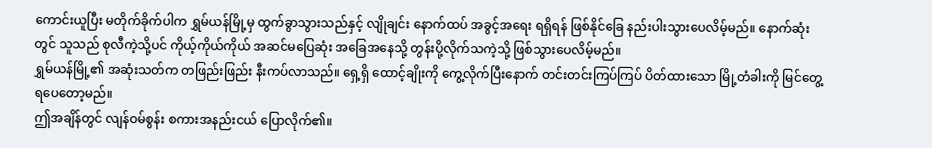ကောင်းယူပြီး မတိုက်ခိုက်ပါက ရွှမ်ယန်မြို့မှ ထွက်ခွာသွားသည်နှင့် လျိုချင်း နောက်ထပ် အခွင့်အရေး ရရှိရန် ဖြစ်နိုင်ခြေ နည်းပါးသွားပေလိမ့်မည်။ နောက်ဆုံးတွင် သူသည် စုလီကဲ့သို့ပင် ကိုယ့်ကိုယ်ကိုယ် အဆင်မပြေဆုံး အခြေအနေသို့ တွန်းပို့လိုက်သကဲ့သို့ ဖြစ်သွားပေလိမ့်မည်။
ရွှမ်ယန်မြို့၏ အဆုံးသတ်က တဖြည်းဖြည်း နီးကပ်လာသည်။ ရှေ့ရှိ ထောင့်ချိုးကို ကွေ့လိုက်ပြီးနောက် တင်းတင်းကြပ်ကြပ် ပိတ်ထားသော မြို့တံခါးကို မြင်တွေ့ရပေတော့မည်။
ဤအချိန်တွင် လျန်ဝမ်စွန်း စကားအနည်းငယ် ပြောလိုက်၏။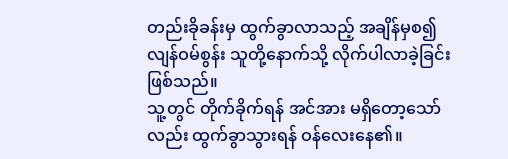တည်းခိုခန်းမှ ထွက်ခွာလာသည့် အချိန်မှစ၍ လျန်ဝမ်စွန်း သူတို့နောက်သို့ လိုက်ပါလာခဲ့ခြင်း ဖြစ်သည်။
သူ့တွင် တိုက်ခိုက်ရန် အင်အား မရှိတော့သော်လည်း ထွက်ခွာသွားရန် ဝန်လေးနေ၏။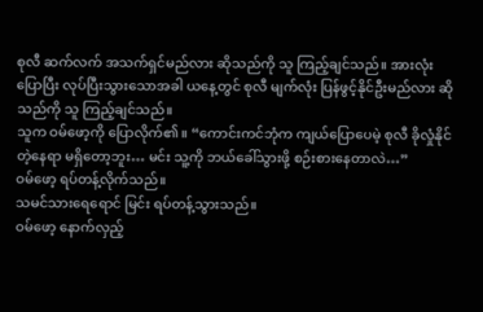စုလီ ဆက်လက် အသက်ရှင်မည်လား ဆိုသည်ကို သူ ကြည့်ချင်သည်။ အားလုံး ပြောပြီး လုပ်ပြီးသွားသောအခါ ယနေ့တွင် စုလီ မျက်လုံး ပြန်ဖွင့်နိုင်ဦးမည်လား ဆိုသည်ကို သူ ကြည့်ချင်သည်။
သူက ဝမ်ဖော့ကို ပြောလိုက်၏။ “ကောင်းကင်ဘုံက ကျယ်ပြောပေမဲ့ စုလီ ခိုလှုံနိုင်တဲ့နေရာ မရှိတော့ဘူး… မင်း သူ့ကို ဘယ်ခေါ်သွားဖို့ စဉ်းစားနေတာလဲ…”
ဝမ်ဖော့ ရပ်တန့်လိုက်သည်။
သမင်သားရေရောင် မြင်း ရပ်တန့်သွားသည်။
ဝမ်ဖော့ နောက်လှည့်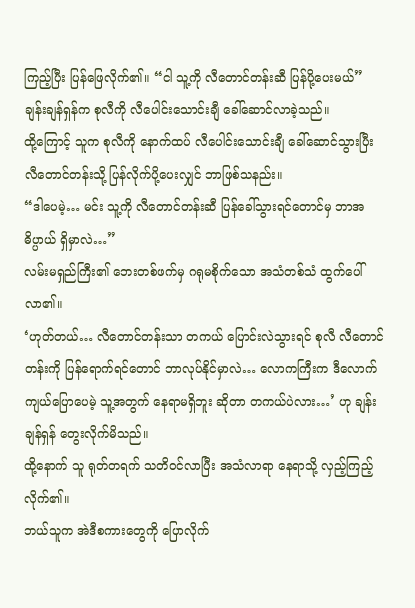ကြည့်ပြီး ပြန်ဖြေလိုက်၏။ “ငါ သူ့ကို လီတောင်တန်းဆီ ပြန်ပို့ပေးမယ်”
ချန်းချန်ရှန်က စုလီကို လီပေါင်းသောင်းချီ ခေါ်ဆောင်လာခဲ့သည်။
ထို့ကြောင့် သူက စုလီကို နောက်ထပ် လီပေါင်းသောင်းချီ ခေါ်ဆောင်သွားပြီး လီတောင်တန်းသို့ ပြန်လိုက်ပို့ပေးလျှင် ဘာဖြစ်သနည်း။
“ဒါပေမဲ့… မင်း သူ့ကို လီတောင်တန်းဆီ ပြန်ခေါ်သွားရင်တောင်မှ ဘာအဓိပ္ပာယ် ရှိမှာလဲ…”
လမ်းမရှည်ကြီး၏ ဘေးတစ်ဖက်မှ ဂရုမစိုက်သော အသံတစ်သံ ထွက်ပေါ်လာ၏။
‘ဟုတ်တယ်… လီတောင်တန်းသာ တကယ် ပြောင်းလဲသွားရင် စုလီ လီတောင်တန်းကို ပြန်ရောက်ရင်တောင် ဘာလုပ်နိုင်မှာလဲ… လောကကြီးက ဒီလောက် ကျယ်ပြောပေမဲ့ သူ့အတွက် နေရာမရှိဘူး ဆိုတာ တကယ်ပဲလား…’ ဟု ချန်းချန်ရှန် တွေးလိုက်မိသည်။
ထို့နောက် သူ ရုတ်တရက် သတိဝင်လာပြီး အသံလာရာ နေရာသို့ လှည့်ကြည့်လိုက်၏။
ဘယ်သူက အဲဒီစကားတွေကို ပြောလိုက်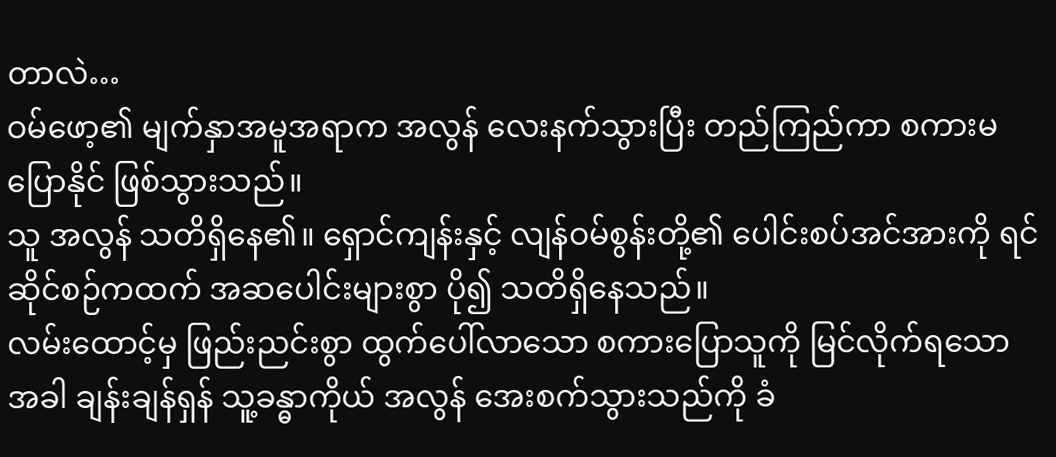တာလဲ…
ဝမ်ဖော့၏ မျက်နှာအမူအရာက အလွန် လေးနက်သွားပြီး တည်ကြည်ကာ စကားမပြောနိုင် ဖြစ်သွားသည်။
သူ အလွန် သတိရှိနေ၏။ ရှောင်ကျန်းနှင့် လျန်ဝမ်စွန်းတို့၏ ပေါင်းစပ်အင်အားကို ရင်ဆိုင်စဉ်ကထက် အဆပေါင်းများစွာ ပို၍ သတိရှိနေသည်။
လမ်းထောင့်မှ ဖြည်းညင်းစွာ ထွက်ပေါ်လာသော စကားပြောသူကို မြင်လိုက်ရသောအခါ ချန်းချန်ရှန် သူ့ခန္ဓာကိုယ် အလွန် အေးစက်သွားသည်ကို ခံ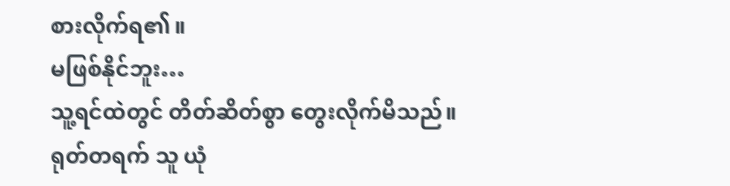စားလိုက်ရ၏။
မဖြစ်နိုင်ဘူး…
သူ့ရင်ထဲတွင် တိတ်ဆိတ်စွာ တွေးလိုက်မိသည်။
ရုတ်တရက် သူ ယုံ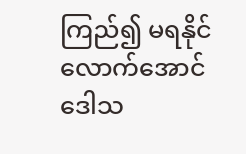ကြည်၍ မရနိုင်လောက်အောင် ဒေါသ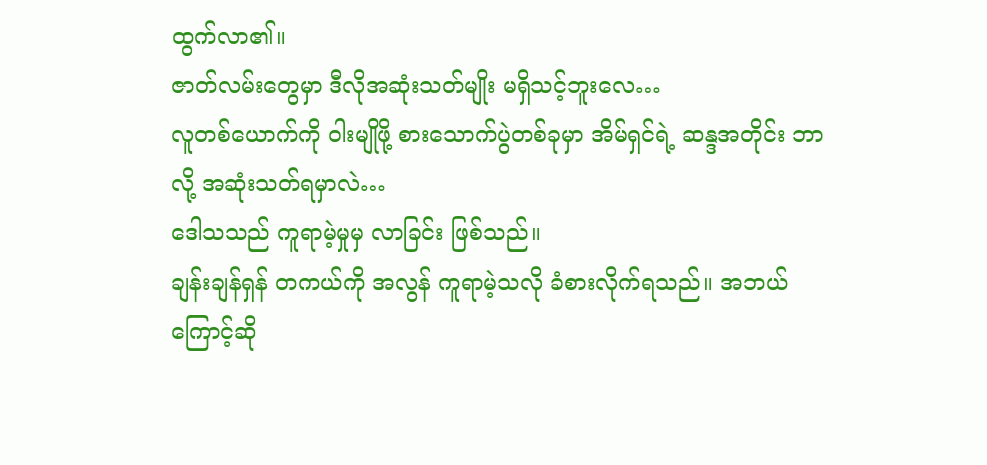ထွက်လာ၏။
ဇာတ်လမ်းတွေမှာ ဒီလိုအဆုံးသတ်မျိုး မရှိသင့်ဘူးလေ…
လူတစ်ယောက်ကို ဝါးမျိုဖို့ စားသောက်ပွဲတစ်ခုမှာ အိမ်ရှင်ရဲ့ ဆန္ဒအတိုင်း ဘာလို့ အဆုံးသတ်ရမှာလဲ…
ဒေါသသည် ကူရာမဲ့မှုမှ လာခြင်း ဖြစ်သည်။
ချန်းချန်ရှန် တကယ်ကို အလွန် ကူရာမဲ့သလို ခံစားလိုက်ရသည်။ အဘယ်ကြောင့်ဆို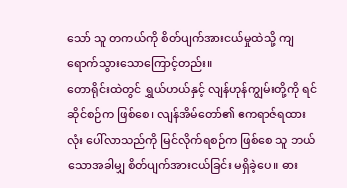သော် သူ တကယ်ကို စိတ်ပျက်အားငယ်မှုထဲသို့ ကျရောက်သွားသောကြောင့်တည်း။
တောရိုင်းထဲတွင် ရွှယ်ဟယ်နှင့် လျန်ဟုန်ကျွမ်းတို့ကို ရင်ဆိုင်စဉ်က ဖြစ်စေ၊ လျန်အိမ်တော်၏ ဧကရာဇ်ရထားလုံး ပေါ်လာသည်ကို မြင်လိုက်ရစဉ်က ဖြစ်စေ သူ ဘယ်သောအခါမျှ စိတ်ပျက်အားငယ်ခြင်း မရှိခဲ့ပေ။ ဓား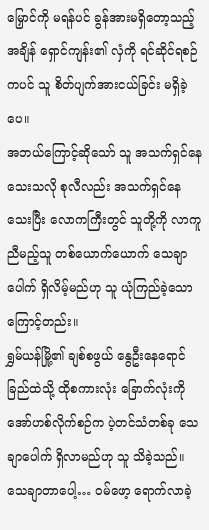မြှောင်ကို မရန်ပင် ခွန်အားမရှိတော့သည့်အချိန် ရှောင်ကျန်း၏ လှံကို ရင်ဆိုင်ရစဉ်ကပင် သူ စိတ်ပျက်အားငယ်ခြင်း မရှိခဲ့ပေ။
အဘယ်ကြောင့်ဆိုသော် သူ အသက်ရှင်နေသေးသလို စုလီလည်း အသက်ရှင်နေသေးပြီး လောကကြီးတွင် သူတို့ကို လာကူညီမည့်သူ တစ်ယောက်ယောက် သေချာပေါက် ရှိလိမ့်မည်ဟု သူ ယုံကြည်ခဲ့သောကြောင့်တည်း။
ရွှမ်ယန်မြို့၏ ချစ်စဖွယ် နွေဦးနေရောင်ခြည်ထဲသို့ ထိုစကားလုံး ခြောက်လုံးကို အော်ဟစ်လိုက်စဉ်က ပဲ့တင်သံတစ်ခု သေချာပေါက် ရှိလာမည်ဟု သူ သိခဲ့သည်။
သေချာတာပေါ့… ဝမ်ဖော့ ရောက်လာခဲ့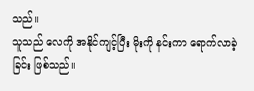သည်။
သူသည် လေကို အနိုင်ကျင့်ပြီး မိုးကို နင်းကာ ရောက်လာခဲ့ခြင်း ဖြစ်သည်။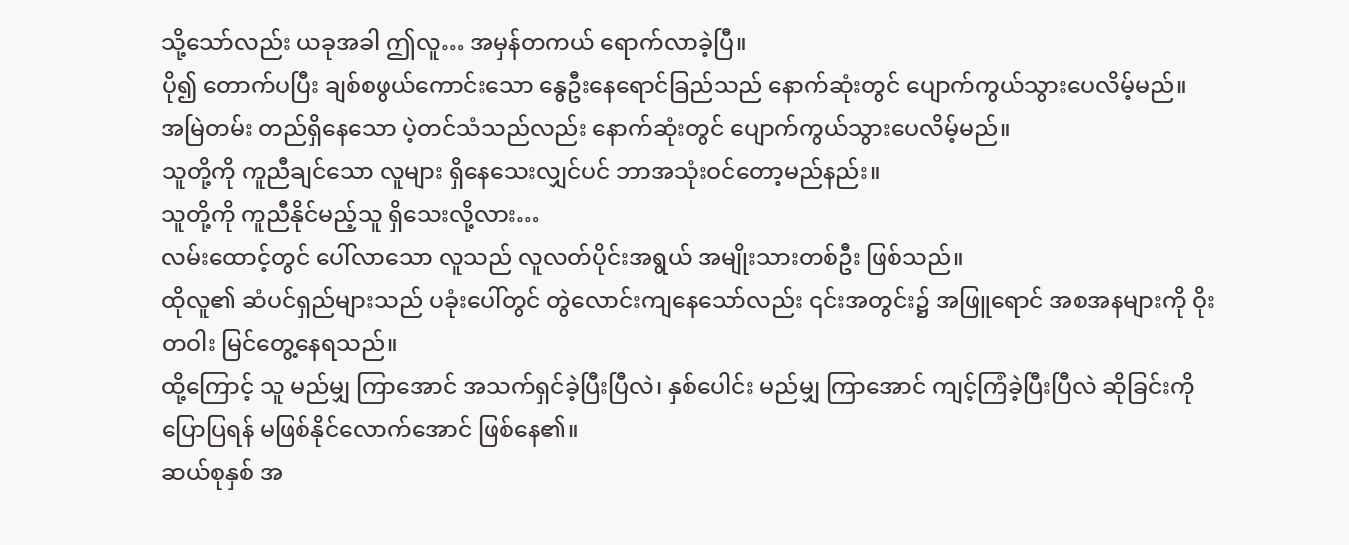သို့သော်လည်း ယခုအခါ ဤလူ… အမှန်တကယ် ရောက်လာခဲ့ပြီ။
ပို၍ တောက်ပပြီး ချစ်စဖွယ်ကောင်းသော နွေဦးနေရောင်ခြည်သည် နောက်ဆုံးတွင် ပျောက်ကွယ်သွားပေလိမ့်မည်။
အမြဲတမ်း တည်ရှိနေသော ပဲ့တင်သံသည်လည်း နောက်ဆုံးတွင် ပျောက်ကွယ်သွားပေလိမ့်မည်။
သူတို့ကို ကူညီချင်သော လူများ ရှိနေသေးလျှင်ပင် ဘာအသုံးဝင်တော့မည်နည်း။
သူတို့ကို ကူညီနိုင်မည့်သူ ရှိသေးလို့လား…
လမ်းထောင့်တွင် ပေါ်လာသော လူသည် လူလတ်ပိုင်းအရွယ် အမျိုးသားတစ်ဦး ဖြစ်သည်။
ထိုလူ၏ ဆံပင်ရှည်များသည် ပခုံးပေါ်တွင် တွဲလောင်းကျနေသော်လည်း ၎င်းအတွင်း၌ အဖြူရောင် အစအနများကို ဝိုးတဝါး မြင်တွေ့နေရသည်။
ထို့ကြောင့် သူ မည်မျှ ကြာအောင် အသက်ရှင်ခဲ့ပြီးပြီလဲ၊ နှစ်ပေါင်း မည်မျှ ကြာအောင် ကျင့်ကြံခဲ့ပြီးပြီလဲ ဆိုခြင်းကို ပြောပြရန် မဖြစ်နိုင်လောက်အောင် ဖြစ်နေ၏။
ဆယ်စုနှစ် အ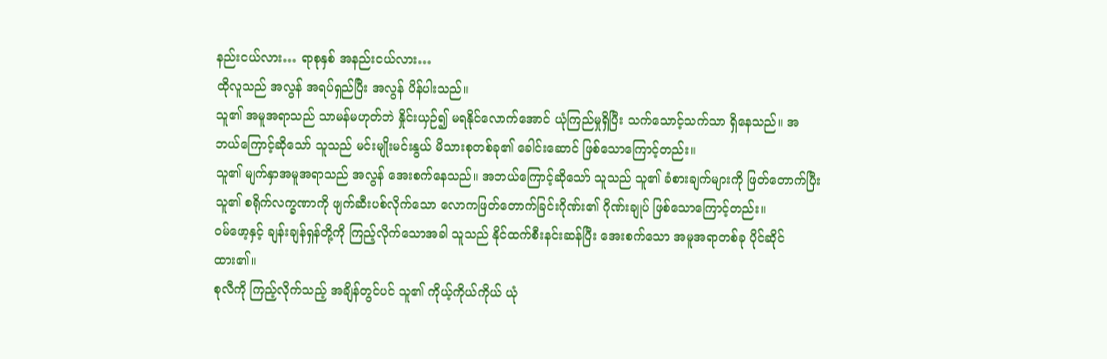နည်းငယ်လား… ရာစုနှစ် အနည်းငယ်လား…
ထိုလူသည် အလွန် အရပ်ရှည်ပြီး အလွန် ပိန်ပါးသည်။
သူ၏ အမူအရာသည် သာမန်မဟုတ်ဘဲ နှိုင်းယှဉ်၍ မရနိုင်လောက်အောင် ယုံကြည်မှုရှိပြီး သက်သောင့်သက်သာ ရှိနေသည်။ အဘယ်ကြောင့်ဆိုသော် သူသည် မင်းမျိုးမင်းနွယ် မိသားစုတစ်ခု၏ ခေါင်းဆောင် ဖြစ်သောကြောင့်တည်း။
သူ၏ မျက်နှာအမူအရာသည် အလွန် အေးစက်နေသည်။ အဘယ်ကြောင့်ဆိုသော် သူသည် သူ၏ ခံစားချက်များကို ဖြတ်တောက်ပြီး သူ၏ စရိုက်လက္ခဏာကို ဖျက်ဆီးပစ်လိုက်သော လောကဖြတ်တောက်ခြင်းဂိုဏ်း၏ ဂိုဏ်းချုပ် ဖြစ်သောကြောင့်တည်း။
ဝမ်ဖော့နှင့် ချန်းချန်ရှန်တို့ကို ကြည့်လိုက်သောအခါ သူသည် နိုင်ထက်စီးနင်းဆန်ပြီး အေးစက်သော အမူအရာတစ်ခု ပိုင်ဆိုင်ထား၏။
စုလီကို ကြည့်လိုက်သည့် အချိန်တွင်ပင် သူ၏ ကိုယ့်ကိုယ်ကိုယ် ယုံ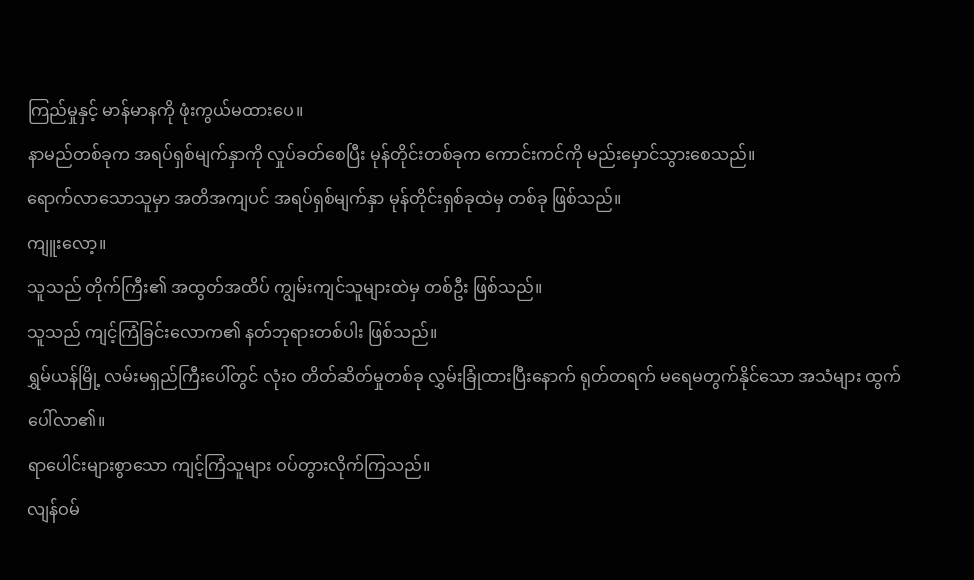ကြည်မှုနှင့် မာန်မာနကို ဖုံးကွယ်မထားပေ။
နာမည်တစ်ခုက အရပ်ရှစ်မျက်နှာကို လှုပ်ခတ်စေပြီး မုန်တိုင်းတစ်ခုက ကောင်းကင်ကို မည်းမှောင်သွားစေသည်။
ရောက်လာသောသူမှာ အတိအကျပင် အရပ်ရှစ်မျက်နှာ မုန်တိုင်းရှစ်ခုထဲမှ တစ်ခု ဖြစ်သည်။
ကျူးလော့။
သူသည် တိုက်ကြီး၏ အထွတ်အထိပ် ကျွမ်းကျင်သူများထဲမှ တစ်ဦး ဖြစ်သည်။
သူသည် ကျင့်ကြံခြင်းလောက၏ နတ်ဘုရားတစ်ပါး ဖြစ်သည်။
ရွှမ်ယန်မြို့ လမ်းမရှည်ကြီးပေါ်တွင် လုံးဝ တိတ်ဆိတ်မှုတစ်ခု လွှမ်းခြုံထားပြီးနောက် ရုတ်တရက် မရေမတွက်နိုင်သော အသံများ ထွက်ပေါ်လာ၏။
ရာပေါင်းများစွာသော ကျင့်ကြံသူများ ဝပ်တွားလိုက်ကြသည်။
လျန်ဝမ်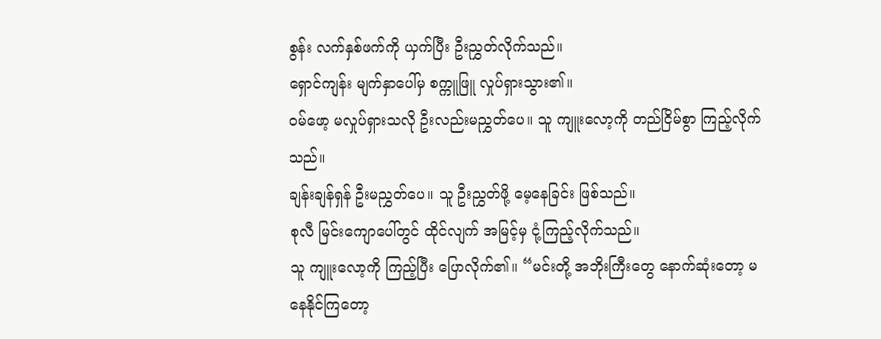စွန်း လက်နှစ်ဖက်ကို ယှက်ပြီး ဦးညွှတ်လိုက်သည်။
ရှောင်ကျန်း မျက်နှာပေါ်မှ စက္ကူဖြူ လှုပ်ရှားသွား၏။
ဝမ်ဖော့ မလှုပ်ရှားသလို ဦးလည်းမညွှတ်ပေ။ သူ ကျူးလော့ကို တည်ငြိမ်စွာ ကြည့်လိုက်သည်။
ချန်းချန်ရှန် ဦးမညွှတ်ပေ။ သူ ဦးညွှတ်ဖို့ မေ့နေခြင်း ဖြစ်သည်။
စုလီ မြင်းကျောပေါ်တွင် ထိုင်လျက် အမြင့်မှ ငုံ့ကြည့်လိုက်သည်။
သူ ကျူးလော့ကို ကြည့်ပြီး ပြောလိုက်၏။ “မင်းတို့ အဘိုးကြီးတွေ နောက်ဆုံးတော့ မနေနိုင်ကြတော့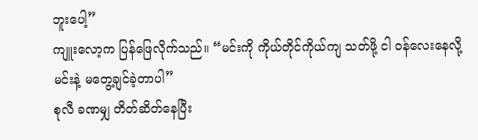ဘူးပေါ့”
ကျူးလော့က ပြန်ဖြေလိုက်သည်။ “မင်းကို ကိုယ်တိုင်ကိုယ်ကျ သတ်ဖို့ ငါ ဝန်လေးနေလို့ မင်းနဲ့ မတွေ့ချင်ခဲ့တာပါ”
စုလီ ခဏမျှ တိတ်ဆိတ်နေပြီး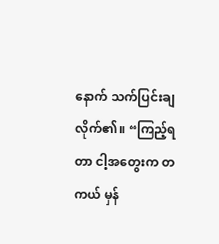နောက် သက်ပြင်းချလိုက်၏။ “ကြည့်ရတာ ငါ့အတွေးက တကယ် မှန်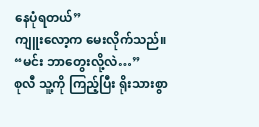နေပုံရတယ်”
ကျူးလော့က မေးလိုက်သည်။ “မင်း ဘာတွေးလို့လဲ…”
စုလီ သူ့ကို ကြည့်ပြီး ရိုးသားစွာ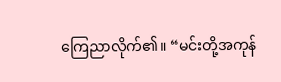ကြေညာလိုက်၏။ “မင်းတို့အကုန်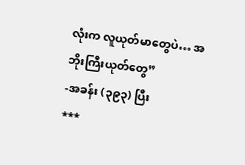လုံးက လူယုတ်မာတွေပဲ… အဘိုးကြီးယုတ်တွေ”
-အခန်း (၃၉၃) ပြီး
***